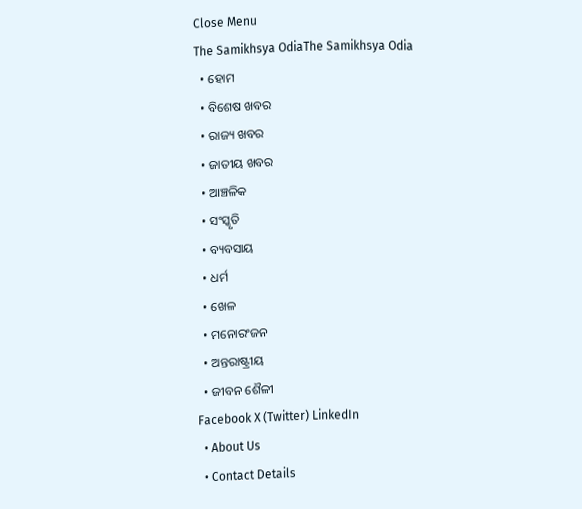Close Menu
The Samikhsya OdiaThe Samikhsya Odia
  • ହୋମ
  • ବିଶେଷ ଖବର
  • ରାଜ୍ୟ ଖବର
  • ଜାତୀୟ ଖବର
  • ଆଞ୍ଚଳିକ
  • ସଂସ୍କୃତି
  • ବ୍ୟବସାୟ
  • ଧର୍ମ
  • ଖେଳ
  • ମନୋରଂଜନ
  • ଅନ୍ତରାଷ୍ଟ୍ରୀୟ
  • ଜୀବନ ଶୈଳୀ
Facebook X (Twitter) LinkedIn
  • About Us
  • Contact Details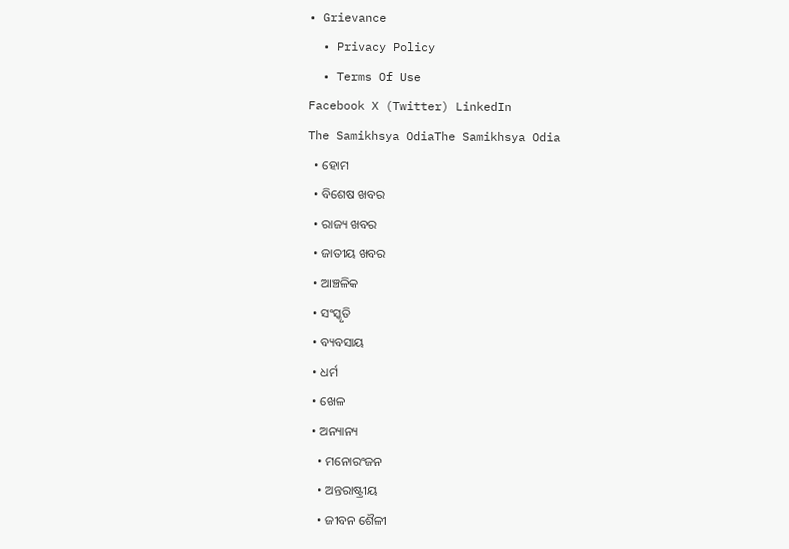• Grievance
  • Privacy Policy
  • Terms Of Use
Facebook X (Twitter) LinkedIn
The Samikhsya OdiaThe Samikhsya Odia
  • ହୋମ
  • ବିଶେଷ ଖବର
  • ରାଜ୍ୟ ଖବର
  • ଜାତୀୟ ଖବର
  • ଆଞ୍ଚଳିକ
  • ସଂସ୍କୃତି
  • ବ୍ୟବସାୟ
  • ଧର୍ମ
  • ଖେଳ
  • ଅନ୍ୟାନ୍ୟ
    • ମନୋରଂଜନ
    • ଅନ୍ତରାଷ୍ଟ୍ରୀୟ
    • ଜୀବନ ଶୈଳୀ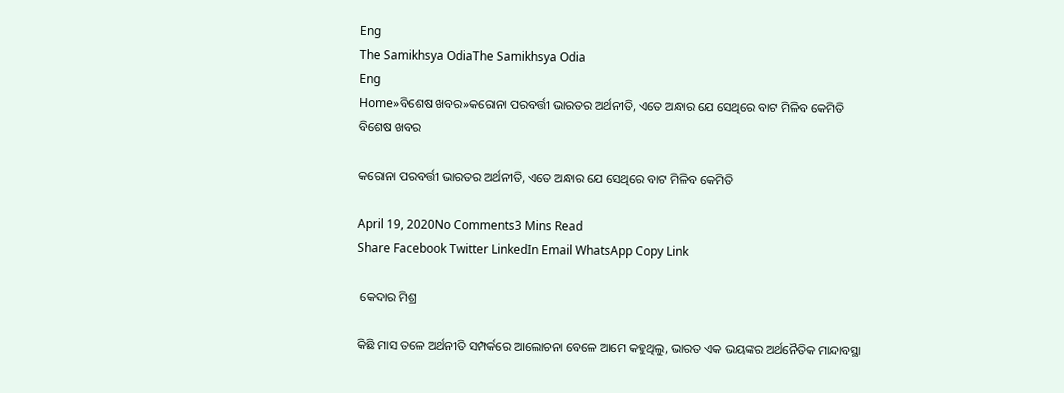Eng
The Samikhsya OdiaThe Samikhsya Odia
Eng
Home»ବିଶେଷ ଖବର»କରୋନା ପରବର୍ତ୍ତୀ ଭାରତର ଅର୍ଥନୀତି, ଏତେ ଅନ୍ଧାର ଯେ ସେଥିରେ ବାଟ ମିଳିବ କେମିତି
ବିଶେଷ ଖବର

କରୋନା ପରବର୍ତ୍ତୀ ଭାରତର ଅର୍ଥନୀତି, ଏତେ ଅନ୍ଧାର ଯେ ସେଥିରେ ବାଟ ମିଳିବ କେମିତି

April 19, 2020No Comments3 Mins Read
Share Facebook Twitter LinkedIn Email WhatsApp Copy Link

 କେଦାର ମିଶ୍ର

କିଛି ମାସ ତଳେ ଅର୍ଥନୀତି ସମ୍ପର୍କରେ ଆଲୋଚନା ବେଳେ ଆମେ କହୁଥିଲୁ, ଭାରତ ଏକ ଭୟଙ୍କର ଅର୍ଥନୈତିକ ମାନ୍ଦାବସ୍ଥା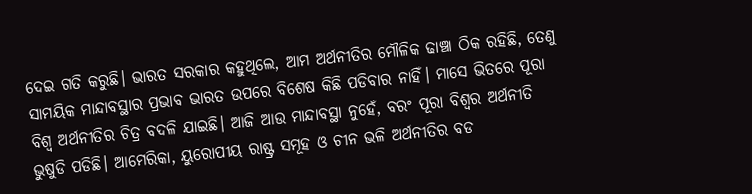ଦେଇ ଗତି କରୁଛି। ଭାରତ ସରକାର କହୁଥିଲେ, ଆମ ଅର୍ଥନୀତିର ମୌଳିକ ଢାଞ୍ଚା ଠିକ ରହିଛି, ତେଣୁ ସାମୟିକ ମାନ୍ଦାବସ୍ଥାର ପ୍ରଭାବ ଭାରତ ଉପରେ ବିଶେଷ କିଛି ପଡିବାର ନାହିଁ। ମାସେ ଭିତରେ ପୂରା ବିଶ୍ଵ ଅର୍ଥନୀତିର ଚିତ୍ର ବଦଳି ଯାଇଛି। ଆଜି ଆଉ ମାନ୍ଦାବସ୍ଥା ନୁହେଁ, ବରଂ ପୂରା ବିଶ୍ଵର ଅର୍ଥନୀତି ଭୁଷୁଡି ପଡିଛି। ଆମେରିକା, ୟୁରୋପୀୟ ରାଷ୍ଟ୍ର ସମୂହ ଓ ଚୀନ ଭଳି ଅର୍ଥନୀତିର ବଡ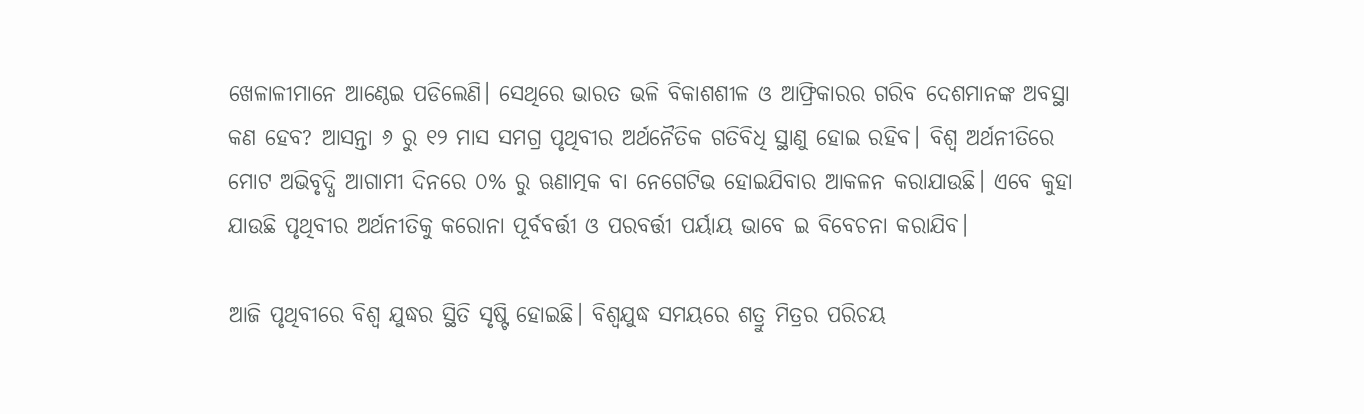ଖେଳାଳୀମାନେ ଆଣ୍ଠେଇ ପଡିଲେଣି। ସେଥିରେ ଭାରତ ଭଳି ବିକାଶଶୀଳ ଓ ଆଫ୍ରିକାରର ଗରିବ ଦେଶମାନଙ୍କ ଅବସ୍ଥା କଣ ହେବ? ଆସନ୍ତା ୬ ରୁ ୧୨ ମାସ ସମଗ୍ର ପୃଥିବୀର ଅର୍ଥନୈତିକ ଗତିବିଧି ସ୍ଥାଣୁ ହୋଇ ରହିବ। ବିଶ୍ଵ ଅର୍ଥନୀତିରେ ମୋଟ ଅଭିବୃଦ୍ଧି ଆଗାମୀ ଦିନରେ ୦% ରୁ ଋଣାତ୍ମକ ବା ନେଗେଟିଭ ହୋଇଯିବାର ଆକଳନ କରାଯାଉଛି। ଏବେ କୁହା ଯାଉଛି ପୃଥିବୀର ଅର୍ଥନୀତିକୁ କରୋନା ପୂର୍ବବର୍ତ୍ତୀ ଓ ପରବର୍ତ୍ତୀ ପର୍ୟାୟ ଭାବେ ଇ ବିବେଚନା କରାଯିବ।

ଆଜି ପୃଥିବୀରେ ବିଶ୍ଵ ଯୁଦ୍ଧର ସ୍ଥିତି ସୃଷ୍ଟି ହୋଇଛି। ବିଶ୍ଵଯୁଦ୍ଧ ସମୟରେ ଶତ୍ରୁ ମିତ୍ରର ପରିଚୟ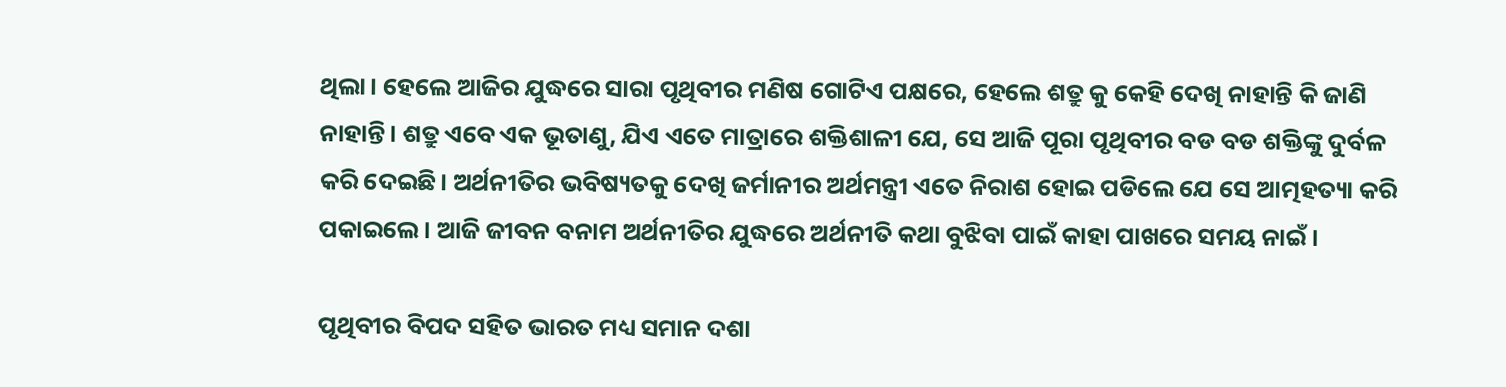ଥିଲା। ହେଲେ ଆଜିର ଯୁଦ୍ଧରେ ସାରା ପୃଥିବୀର ମଣିଷ ଗୋଟିଏ ପକ୍ଷରେ, ହେଲେ ଶତ୍ରୁ କୁ କେହି ଦେଖି ନାହାନ୍ତି କି ଜାଣି ନାହାନ୍ତି। ଶତ୍ରୁ ଏବେ ଏକ ଭୂତାଣୁ, ଯିଏ ଏତେ ମାତ୍ରାରେ ଶକ୍ତିଶାଳୀ ଯେ, ସେ ଆଜି ପୂରା ପୃଥିବୀର ବଡ ବଡ ଶକ୍ତିଙ୍କୁ ଦୁର୍ବଳ କରି ଦେଇଛି। ଅର୍ଥନୀତିର ଭବିଷ୍ୟତକୁ ଦେଖି ଜର୍ମାନୀର ଅର୍ଥମନ୍ତ୍ରୀ ଏତେ ନିରାଶ ହୋଇ ପଡିଲେ ଯେ ସେ ଆତ୍ମହତ୍ୟା କରି ପକାଇଲେ। ଆଜି ଜୀବନ ବନାମ ଅର୍ଥନୀତିର ଯୁଦ୍ଧରେ ଅର୍ଥନୀତି କଥା ବୁଝିବା ପାଇଁ କାହା ପାଖରେ ସମୟ ନାଇଁ।

ପୃଥିବୀର ବିପଦ ସହିତ ଭାରତ ମଧ୍ୟ ସମାନ ଦଶା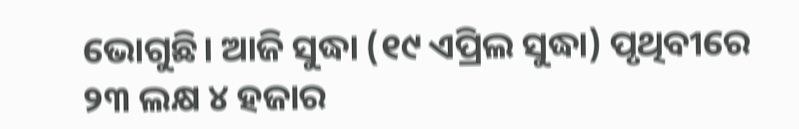ଭୋଗୁଛି। ଆଜି ସୁଦ୍ଧା (୧୯ ଏପ୍ରିଲ ସୁଦ୍ଧା) ପୃଥିବୀରେ ୨୩ ଲକ୍ଷ ୪ ହଜାର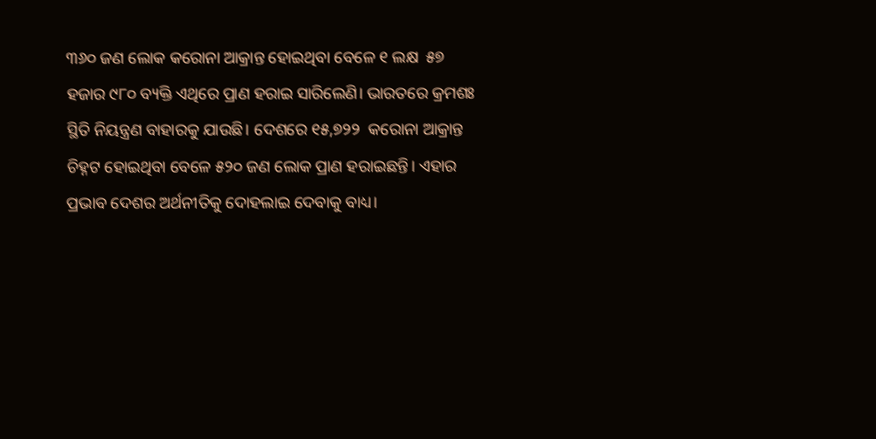୩୬୦ ଜଣ ଲୋକ କରୋନା ଆକ୍ରାନ୍ତ ହୋଇଥିବା ବେଳେ ୧ ଲକ୍ଷ  ୫୭ ହଜାର ୯୮୦ ବ୍ୟକ୍ତି ଏଥିରେ ପ୍ରାଣ ହରାଇ ସାରିଲେଣି। ଭାରତରେ କ୍ରମଶଃ ସ୍ଥିତି ନିୟନ୍ତ୍ରଣ ବାହାରକୁ ଯାଉଛି। ଦେଶରେ ୧୫,୭୨୨  କରୋନା ଆକ୍ରାନ୍ତ ଚିହ୍ନଟ ହୋଇଥିବା ବେଳେ ୫୨୦ ଜଣ ଲୋକ ପ୍ରାଣ ହରାଇଛନ୍ତି। ଏହାର ପ୍ରଭାବ ଦେଶର ଅର୍ଥନୀତିକୁ ଦୋହଲାଇ ଦେବାକୁ ବାଧ୍ୟ।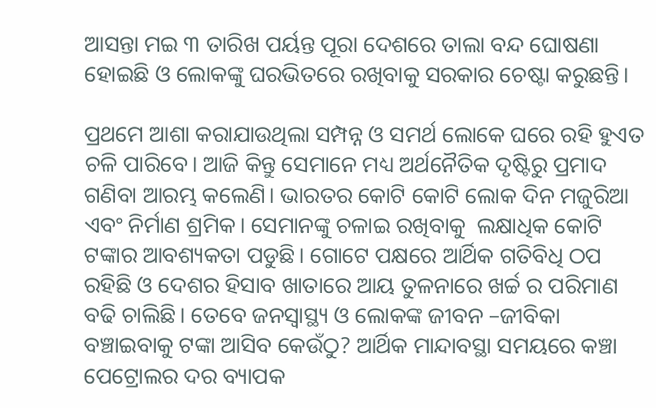ଆସନ୍ତା ମଇ ୩ ତାରିଖ ପର୍ୟନ୍ତ ପୂରା ଦେଶରେ ତାଲା ବନ୍ଦ ଘୋଷଣା ହୋଇଛି ଓ ଲୋକଙ୍କୁ ଘରଭିତରେ ରଖିବାକୁ ସରକାର ଚେଷ୍ଟା କରୁଛନ୍ତି।

ପ୍ରଥମେ ଆଶା କରାଯାଉଥିଲା ସମ୍ପନ୍ନ ଓ ସମର୍ଥ ଲୋକେ ଘରେ ରହି ହୁଏତ ଚଳି ପାରିବେ। ଆଜି କିନ୍ତୁ ସେମାନେ ମଧ୍ୟ ଅର୍ଥନୈତିକ ଦୃଷ୍ଟିରୁ ପ୍ରମାଦ ଗଣିବା ଆରମ୍ଭ କଲେଣି। ଭାରତର କୋଟି କୋଟି ଲୋକ ଦିନ ମଜୁରିଆ ଏବଂ ନିର୍ମାଣ ଶ୍ରମିକ। ସେମାନଙ୍କୁ ଚଳାଇ ରଖିବାକୁ  ଲକ୍ଷାଧିକ କୋଟି ଟଙ୍କାର ଆବଶ୍ୟକତା ପଡୁଛି। ଗୋଟେ ପକ୍ଷରେ ଆର୍ଥିକ ଗତିବିଧି ଠପ ରହିଛି ଓ ଦେଶର ହିସାବ ଖାତାରେ ଆୟ ତୁଳନାରେ ଖର୍ଚ୍ଚ ର ପରିମାଣ ବଢି ଚାଲିଛି। ତେବେ ଜନସ୍ୱାସ୍ଥ୍ୟ ଓ ଲୋକଙ୍କ ଜୀବନ –ଜୀବିକା ବଞ୍ଚାଇବାକୁ ଟଙ୍କା ଆସିବ କେଉଁଠୁ? ଆର୍ଥିକ ମାନ୍ଦାବସ୍ଥା ସମୟରେ କଞ୍ଚା  ପେଟ୍ରୋଲର ଦର ବ୍ୟାପକ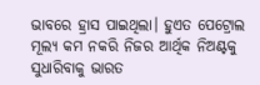ଭାବରେ ହ୍ରାସ ପାଇଥିଲା। ହୁଏତ ପେଟ୍ରୋଲ ମୂଲ୍ୟ କମ ନକରି ନିଜର ଆର୍ଥିକ ନିଅଣ୍ଟକୁ ସୁଧାରିବାକୁ ଭାରତ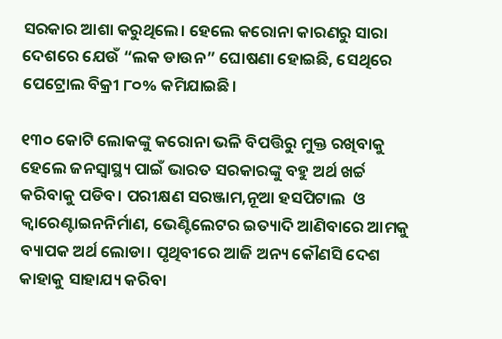ସରକାର ଆଶା କରୁଥିଲେ। ହେଲେ କରୋନା କାରଣରୁ ସାରା ଦେଶରେ ଯେଉଁ “ଲକ ଡାଉନ” ଘୋଷଣା ହୋଇଛି, ସେଥିରେ ପେଟ୍ରୋଲ ବିକ୍ରୀ ୮୦% କମିଯାଇଛି।

୧୩୦ କୋଟି ଲୋକଙ୍କୁ କରୋନା ଭଳି ବିପତ୍ତିରୁ ମୁକ୍ତ ରଖିବାକୁ ହେଲେ ଜନସ୍ୱାସ୍ଥ୍ୟ ପାଇଁ ଭାରତ ସରକାରଙ୍କୁ ବହୁ ଅର୍ଥ ଖର୍ଚ୍ଚ କରିବାକୁ ପଡିବ। ପରୀକ୍ଷଣ ସରଞ୍ଜାମ,ନୂଆ ହସପିଟାଲ  ଓ  କ୍ଵାରେଣ୍ଟାଇନନିର୍ମାଣ, ଭେଣ୍ଟିଲେଟର ଇତ୍ୟାଦି ଆଣିବାରେ ଆମକୁ ବ୍ୟାପକ ଅର୍ଥ ଲୋଡା। ପୃଥିବୀରେ ଆଜି ଅନ୍ୟ କୌଣସି ଦେଶ କାହାକୁ ସାହାଯ୍ୟ କରିବା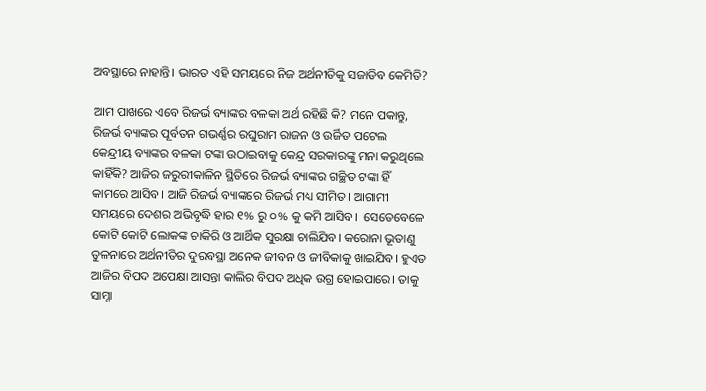ଅବସ୍ଥାରେ ନାହାନ୍ତି। ଭାରତ ଏହି ସମୟରେ ନିଜ ଅର୍ଥନୀତିକୁ ସଜାଡିବ କେମିତି?

ଆମ ପାଖରେ ଏବେ ରିଜର୍ଭ ବ୍ୟାଙ୍କର ବଳକା ଅର୍ଥ ରହିଛି କି? ମନେ ପକାନ୍ତୁ, ରିଜର୍ଭ ବ୍ୟାଙ୍କର ପୂର୍ବତନ ଗଭର୍ଣ୍ଣର ରଘୁରାମ ରାଜନ ଓ ଉର୍ଜିତ ପଟେଲ କେନ୍ଦ୍ରୀୟ ବ୍ୟାଙ୍କର ବଳକା ଟଙ୍କା ଉଠାଇବାକୁ କେନ୍ଦ୍ର ସରକାରଙ୍କୁ ମନା କରୁଥିଲେ କାହିଁକି? ଆଜିର ଜରୁରୀକାଳିନ ସ୍ଥିତିରେ ରିଜର୍ଭ ବ୍ୟାଙ୍କର ଗଚ୍ଛିତ ଟଙ୍କା ହିଁ କାମରେ ଆସିବ। ଆଜି ରିଜର୍ଭ ବ୍ୟାଙ୍କରେ ରିଜର୍ଭ ମଧ୍ୟ ସୀମିତ। ଆଗାମୀ ସମୟରେ ଦେଶର ଅଭିବୃଦ୍ଧି ହାର ୧% ରୁ ୦% କୁ କମି ଆସିବ।  ସେତେବେଳେ କୋଟି କୋଟି ଲୋକଙ୍କ ଚାକିରି ଓ ଆର୍ଥିକ ସୁରକ୍ଷା ଚାଲିଯିବ। କରୋନା ଭୂତାଣୁ ତୁଳନାରେ ଅର୍ଥନୀତିର ଦୁରବସ୍ଥା ଅନେକ ଜୀବନ ଓ ଜୀବିକାକୁ ଖାଇଯିବ। ହୁଏତ ଆଜିର ବିପଦ ଅପେକ୍ଷା ଆସନ୍ତା କାଲିର ବିପଦ ଅଧିକ ଉଗ୍ର ହୋଇପାରେ। ତାକୁ ସାମ୍ନା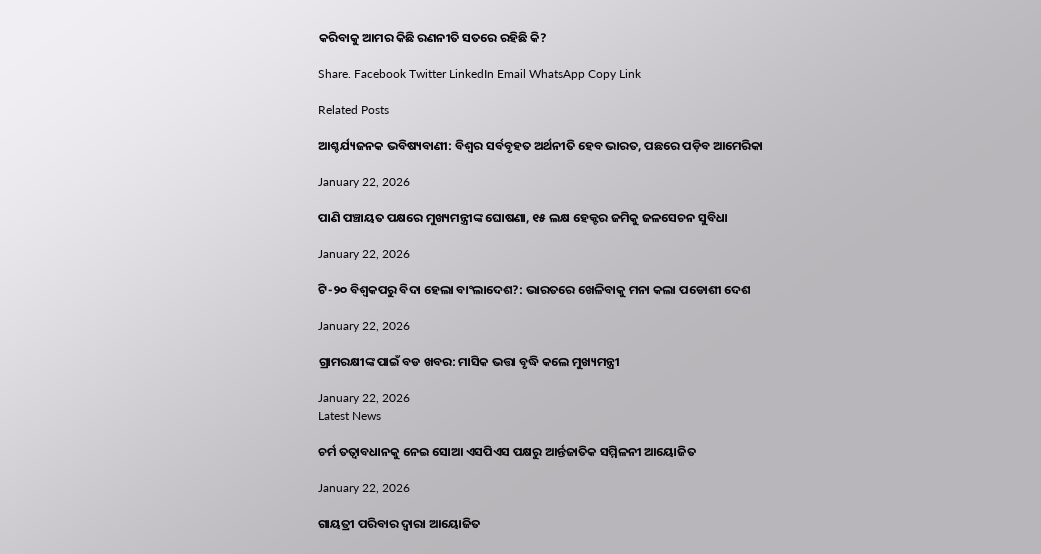କରିବାକୁ ଆମର କିଛି ରଣନୀତି ସତରେ ରହିଛି କି?

Share. Facebook Twitter LinkedIn Email WhatsApp Copy Link

Related Posts

ଆଶ୍ଚର୍ଯ୍ୟଜନକ ଭବିଷ୍ୟବାଣୀ: ବିଶ୍ୱର ସର୍ବବୃହତ ଅର୍ଥନୀତି ହେବ ଭାରତ, ପଛରେ ପଡ଼ିବ ଆମେରିକା

January 22, 2026

ପାଣି ପଞ୍ଚାୟତ ପକ୍ଷରେ ମୁଖ୍ୟମନ୍ତ୍ରୀଙ୍କ ଘୋଷଣା, ୧୫ ଲକ୍ଷ ହେକ୍ଟର ଜମିକୁ ଜଳସେଚନ ସୁବିଧା

January 22, 2026

ଟି-୨୦ ବିଶ୍ୱକପରୁ ବିଦା ହେଲା ବାଂଲାଦେଶ?: ଭାରତରେ ଖେଳିବାକୁ ମନା କଲା ପଡୋଶୀ ଦେଶ

January 22, 2026

ଗ୍ରାମରକ୍ଷୀଙ୍କ ପାଇଁ ବଡ ଖବର: ମାସିକ ଭତ୍ତା ବୃଦ୍ଧି କଲେ ମୁଖ୍ୟମନ୍ତ୍ରୀ

January 22, 2026
Latest News

ଚର୍ମ ତତ୍ୱାବଧାନକୁ ନେଇ ସୋଆ ଏସପିଏସ ପକ୍ଷରୁ ଆର୍ନ୍ତଜାତିକ ସମ୍ମିଳନୀ ଆୟୋଜିତ

January 22, 2026

ଗାୟତ୍ରୀ ପରିବାର ଦ୍ୱାରା ଆୟୋଜିତ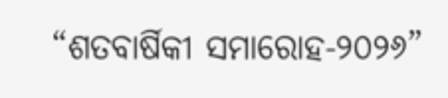“ଶତବାର୍ଷିକୀ ସମାରୋହ-୨୦୨୬”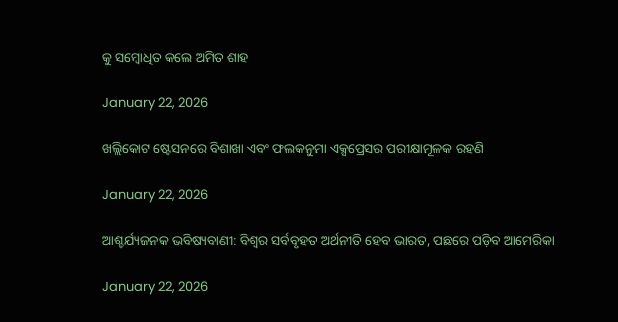କୁ ସମ୍ବୋଧିତ କଲେ ଅମିତ ଶାହ

January 22, 2026

ଖଲ୍ଲିକୋଟ ଷ୍ଟେସନରେ ବିଶାଖା ଏବଂ ଫଲକନୁମା ଏକ୍ସପ୍ରେସର ପରୀକ୍ଷାମୂଳକ ରହଣି

January 22, 2026

ଆଶ୍ଚର୍ଯ୍ୟଜନକ ଭବିଷ୍ୟବାଣୀ: ବିଶ୍ୱର ସର୍ବବୃହତ ଅର୍ଥନୀତି ହେବ ଭାରତ, ପଛରେ ପଡ଼ିବ ଆମେରିକା

January 22, 2026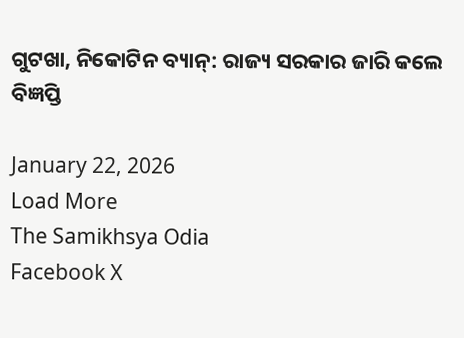ଗୁଟଖା, ନିକୋଟିନ ବ୍ୟାନ୍: ରାଜ୍ୟ ସରକାର ଜାରି କଲେ ବିଜ୍ଞପ୍ତି

January 22, 2026
Load More
The Samikhsya Odia
Facebook X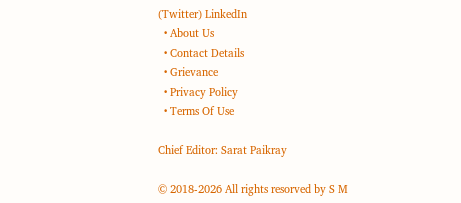(Twitter) LinkedIn
  • About Us
  • Contact Details
  • Grievance
  • Privacy Policy
  • Terms Of Use

Chief Editor: Sarat Paikray

© 2018-2026 All rights resorved by S M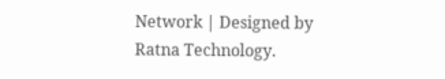Network | Designed by Ratna Technology.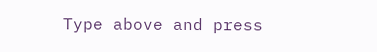Type above and press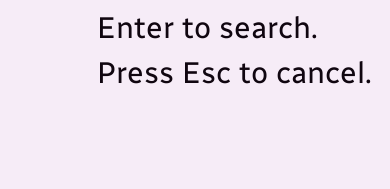Enter to search. Press Esc to cancel.